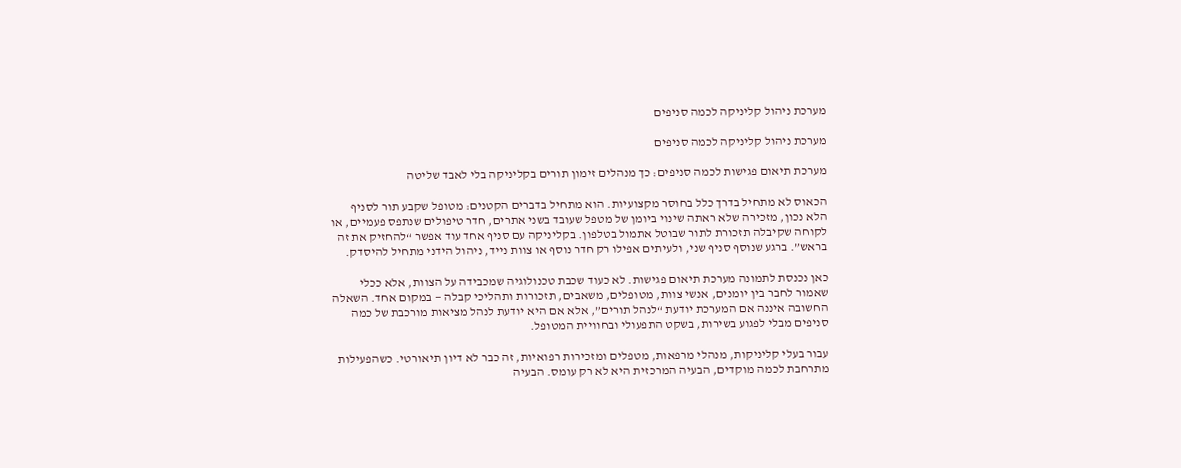מערכת ניהול קליניקה לכמה סניפים

מערכת ניהול קליניקה לכמה סניפים

מערכת תיאום פגישות לכמה סניפים: כך מנהלים זימון תורים בקליניקה בלי לאבד שליטה

הכאוס לא מתחיל בדרך כלל בחוסר מקצועיות. הוא מתחיל בדברים הקטנים: מטופל שקבע תור לסניף הלא נכון, מזכירה שלא ראתה שינוי ביומן של מטפל שעובד בשני אתרים, חדר טיפולים שנתפס פעמיים, או לקוחה שקיבלה תזכורת לתור שבוטל אתמול בטלפון. בקליניקה עם סניף אחד עוד אפשר “להחזיק את זה בראש”. ברגע שנוסף סניף שני, ולעיתים אפילו רק חדר נוסף או צוות נייד, ניהול הידני מתחיל להיסדק.

כאן נכנסת לתמונה מערכת תיאום פגישות. לא כעוד שכבת טכנולוגיה שמכבידה על הצוות, אלא ככלי שאמור לחבר בין יומנים, אנשי צוות, מטופלים, משאבים, תזכורות ותהליכי קבלה — במקום אחד. השאלה החשובה איננה אם המערכת יודעת “לנהל תורים”, אלא אם היא יודעת לנהל מציאות מורכבת של כמה סניפים מבלי לפגוע בשירות, בשקט התפעולי ובחוויית המטופל.

עבור בעלי קליניקות, מנהלי מרפאות, מטפלים ומזכירות רפואיות, זה כבר לא דיון תיאורטי. כשהפעילות מתרחבת לכמה מוקדים, הבעיה המרכזית היא לא רק עומס. הבעיה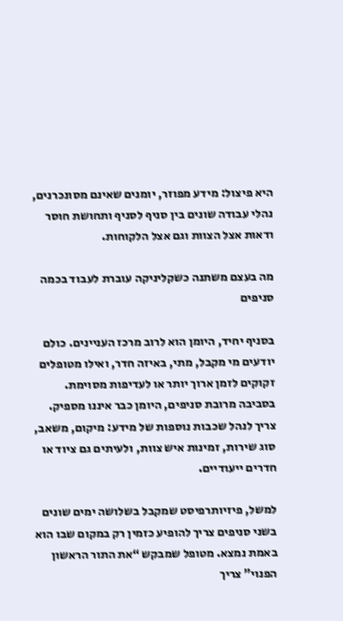היא פיצול: מידע מפוזר, יומנים שאינם מסונכרנים, נהלי עבודה שונים בין סניף לסניף ותחושת חוסר ודאות אצל הצוות וגם אצל הלקוחות.

מה בעצם משתנה כשקליניקה עוברת לעבוד בכמה סניפים

בסניף יחיד, היומן הוא לרוב מרכז העניינים. כולם יודעים מי מקבל, מתי, באיזה חדר, ואילו מטופלים זקוקים לזמן ארוך יותר או לעדיפות מסוימת. בסביבה מרובת סניפים, היומן כבר איננו מספיק. צריך לנהל שכבות נוספות של מידע: מיקום, משאב, סוג שירות, זמינות איש צוות, ולעיתים גם ציוד או חדרים ייעודיים.

למשל, פיזיותרפיסט שמקבל בשלושה ימים שונים בשני סניפים צריך להופיע כזמין רק במקום שבו הוא באמת נמצא. מטופל שמבקש “את התור הראשון הפנוי” צריך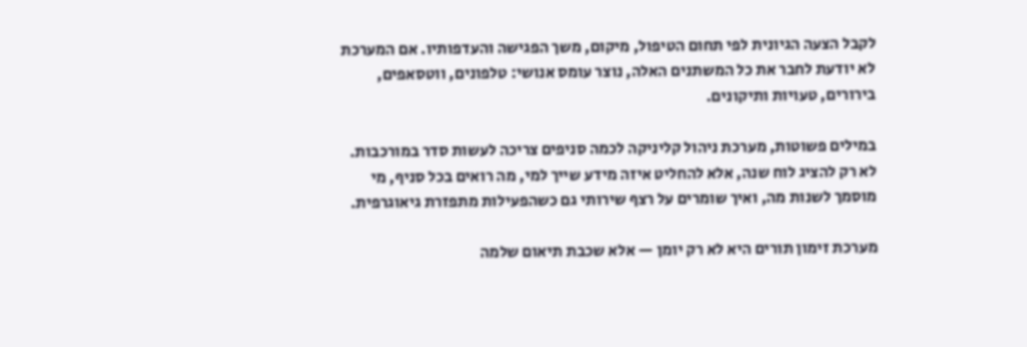לקבל הצעה הגיונית לפי תחום הטיפול, מיקום, משך הפגישה והעדפותיו. אם המערכת לא יודעת לחבר את כל המשתנים האלה, נוצר עומס אנושי: טלפונים, ווטסאפים, בירורים, טעויות ותיקונים.

במילים פשוטות, מערכת ניהול קליניקה לכמה סניפים צריכה לעשות סדר במורכבות. לא רק להציג לוח שנה, אלא להחליט איזה מידע שייך למי, מה רואים בכל סניף, מי מוסמך לשנות מה, ואיך שומרים על רצף שירותי גם כשהפעילות מתפזרת גיאוגרפית.

מערכת זימון תורים היא לא רק יומן — אלא שכבת תיאום שלמה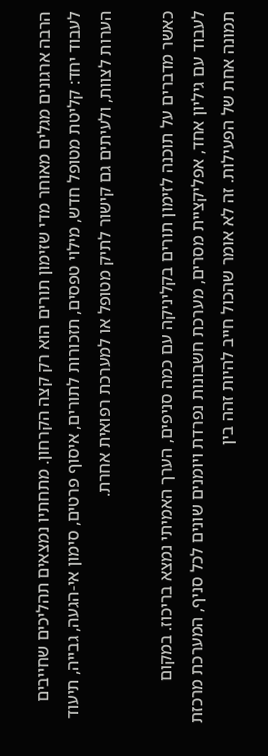הרבה ארגונים מגלים מאוחר מדי שזימון תורים הוא רק קצה הקרחון. מתחתיו נמצאים תהליכים שחייבים לעבוד יחד: קליטת מטופל חדש, מילוי טפסים, תזכורות לתורים, איסוף פרטים, סימון אי-הגעה, גבייה, תיעוד הערות לצוות, ולעיתים גם קישור לתיק מטופל או למערכת רפואית אחרת.

כאשר מדברים על תוכנה לזימון תורים בקליניקה עם כמה סניפים, הערך האמיתי נמצא בריכוז. במקום לעבוד עם גיליון אחד, אפליקציית מסרים, מערכת חשבונות נפרדת ויומנים שונים לכל סניף, המערכת מרכזת תמונה אחת של הפעילות. זה לא אומר שהכול חייב להיות זהה בין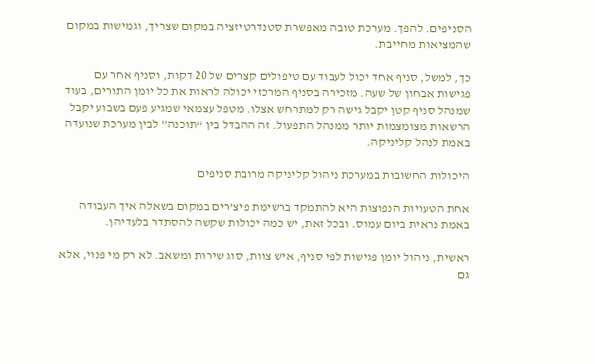הסניפים. להפך. מערכת טובה מאפשרת סטנדרטיזציה במקום שצריך, וגמישות במקום שהמציאות מחייבת.

כך, למשל, סניף אחד יכול לעבוד עם טיפולים קצרים של 20 דקות, וסניף אחר עם פגישות אבחון של שעה. מזכירה בסניף המרכזי יכולה לראות את כל יומן התורים, בעוד שמנהל סניף קטן יקבל גישה רק למתרחש אצלו. מטפל עצמאי שמגיע פעם בשבוע יקבל הרשאות מצומצמות יותר ממנהל התפעול. זה ההבדל בין “תוכנה” לבין מערכת שנועדה באמת לנהל קליניקה.

היכולות החשובות במערכת ניהול קליניקה מרובת סניפים

אחת הטעויות הנפוצות היא להתמקד ברשימת פיצ’רים במקום בשאלה איך העבודה באמת נראית ביום עמוס. ובכל זאת, יש כמה יכולות שקשה להסתדר בלעדיהן.

ראשית, ניהול יומן פגישות לפי סניף, איש צוות, סוג שירות ומשאב. לא רק מי פנוי, אלא גם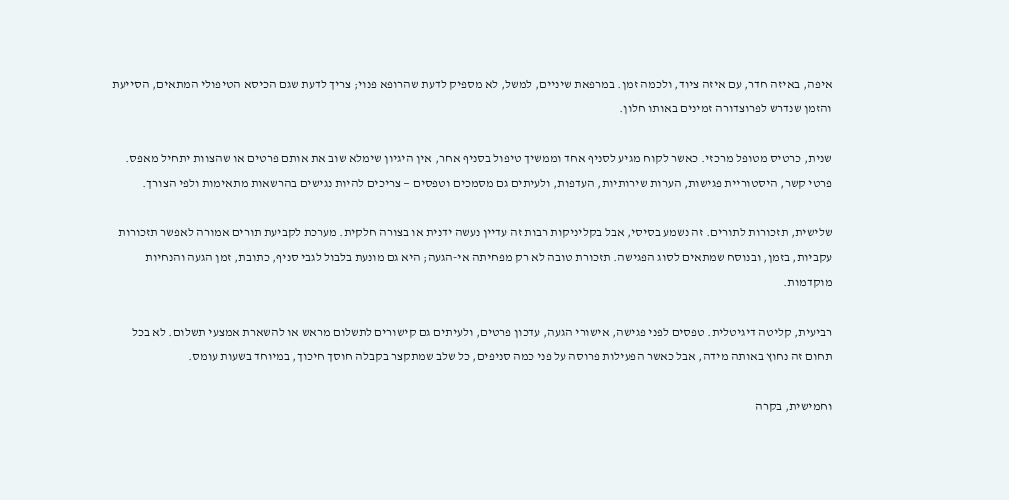איפה, באיזה חדר, עם איזה ציוד, ולכמה זמן. במרפאת שיניים, למשל, לא מספיק לדעת שהרופא פנוי; צריך לדעת שגם הכיסא הטיפולי המתאים, הסייעת והזמן שנדרש לפרוצדורה זמינים באותו חלון.

שנית, כרטיס מטופל מרכזי. כאשר לקוח מגיע לסניף אחד וממשיך טיפול בסניף אחר, אין היגיון שימלא שוב את אותם פרטים או שהצוות יתחיל מאפס. פרטי קשר, היסטוריית פגישות, הערות שירותיות, העדפות, ולעיתים גם מסמכים וטפסים — צריכים להיות נגישים בהרשאות מתאימות ולפי הצורך.

שלישית, תזכורות לתורים. זה נשמע בסיסי, אבל בקליניקות רבות זה עדיין נעשה ידנית או בצורה חלקית. מערכת לקביעת תורים אמורה לאפשר תזכורות עקביות, בזמן, ובנוסח שמתאים לסוג הפגישה. תזכורת טובה לא רק מפחיתה אי-הגעה; היא גם מונעת בלבול לגבי סניף, כתובת, זמן הגעה והנחיות מוקדמות.

רביעית, קליטה דיגיטלית. טפסים לפני פגישה, אישורי הגעה, עדכון פרטים, ולעיתים גם קישורים לתשלום מראש או להשארת אמצעי תשלום. לא בכל תחום זה נחוץ באותה מידה, אבל כאשר הפעילות פרוסה על פני כמה סניפים, כל שלב שמתקצר בקבלה חוסך חיכוך, במיוחד בשעות עומס.

וחמישית, בקרה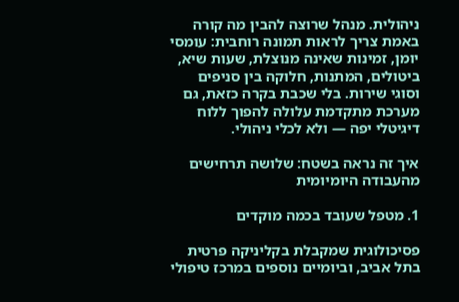ניהולית. מנהל שרוצה להבין מה קורה באמת צריך לראות תמונה רוחבית: עומסי יומן, זמינות שאינה מנוצלת, שעות שיא, ביטולים, המתנות, חלוקה בין סניפים וסוגי שירות. בלי שכבת בקרה כזאת, גם מערכת מתקדמת עלולה להפוך ללוח דיגיטלי יפה — ולא לכלי ניהולי.

איך זה נראה בשטח: שלושה תרחישים מהעבודה היומיומית

1. מטפל שעובד בכמה מוקדים

פסיכולוגית שמקבלת בקליניקה פרטית בתל אביב, וביומיים נוספים במרכז טיפולי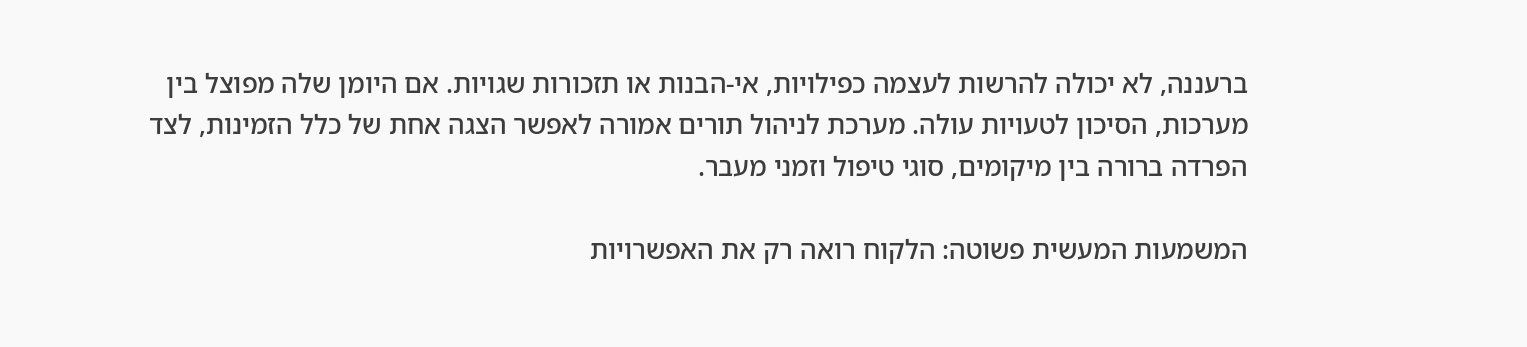ברעננה, לא יכולה להרשות לעצמה כפילויות, אי-הבנות או תזכורות שגויות. אם היומן שלה מפוצל בין מערכות, הסיכון לטעויות עולה. מערכת לניהול תורים אמורה לאפשר הצגה אחת של כלל הזמינות, לצד הפרדה ברורה בין מיקומים, סוגי טיפול וזמני מעבר.

המשמעות המעשית פשוטה: הלקוח רואה רק את האפשרויות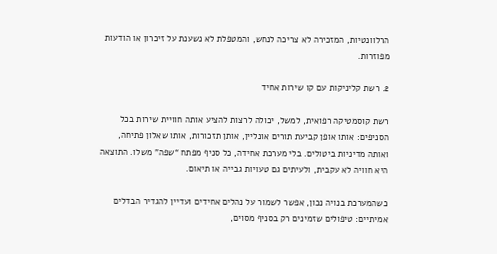הרלוונטיות, המזכירה לא צריכה לנחש, והמטפלת לא נשענת על זיכרון או הודעות מפוזרות.

2. רשת קליניקות עם קו שירות אחיד

רשת קוסמטיקה רפואית, למשל, יכולה לרצות להציע אותה חוויית שירות בכל הסניפים: אותו אופן קביעת תורים אונליין, אותן תזכורות, אותו שאלון פתיחה, ואותה מדיניות ביטולים. בלי מערכת אחידה, כל סניף מפתח “שפה” משלו. התוצאה היא חוויה לא עקבית, ולעיתים גם טעויות גבייה או תיאום.

כשהמערכת בנויה נכון, אפשר לשמור על נהלים אחידים ועדיין להגדיר הבדלים אמיתיים: טיפולים שזמינים רק בסניף מסוים,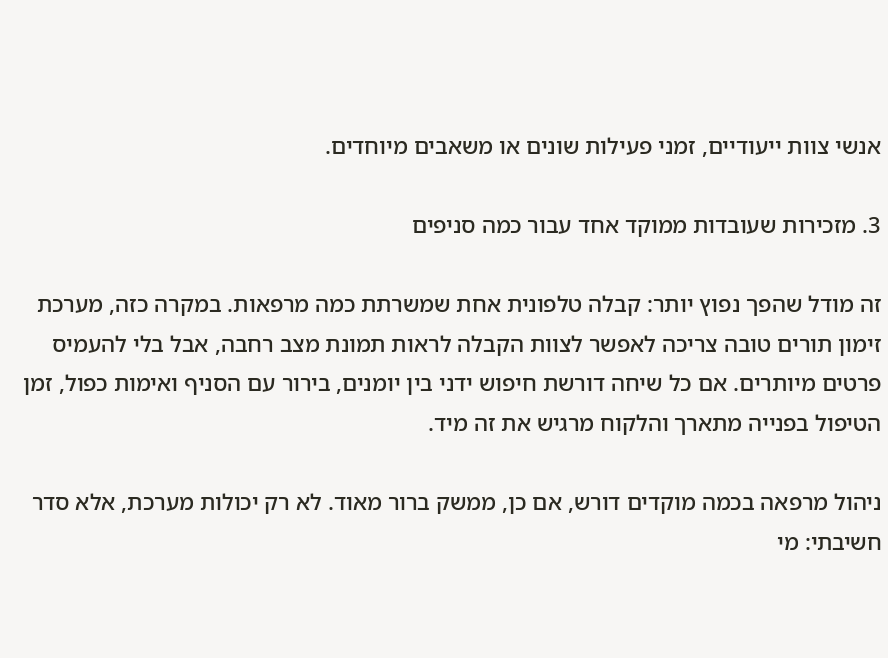אנשי צוות ייעודיים, זמני פעילות שונים או משאבים מיוחדים.

3. מזכירות שעובדות ממוקד אחד עבור כמה סניפים

זה מודל שהפך נפוץ יותר: קבלה טלפונית אחת שמשרתת כמה מרפאות. במקרה כזה, מערכת זימון תורים טובה צריכה לאפשר לצוות הקבלה לראות תמונת מצב רחבה, אבל בלי להעמיס פרטים מיותרים. אם כל שיחה דורשת חיפוש ידני בין יומנים, בירור עם הסניף ואימות כפול, זמן הטיפול בפנייה מתארך והלקוח מרגיש את זה מיד.

ניהול מרפאה בכמה מוקדים דורש, אם כן, ממשק ברור מאוד. לא רק יכולות מערכת, אלא סדר חשיבתי: מי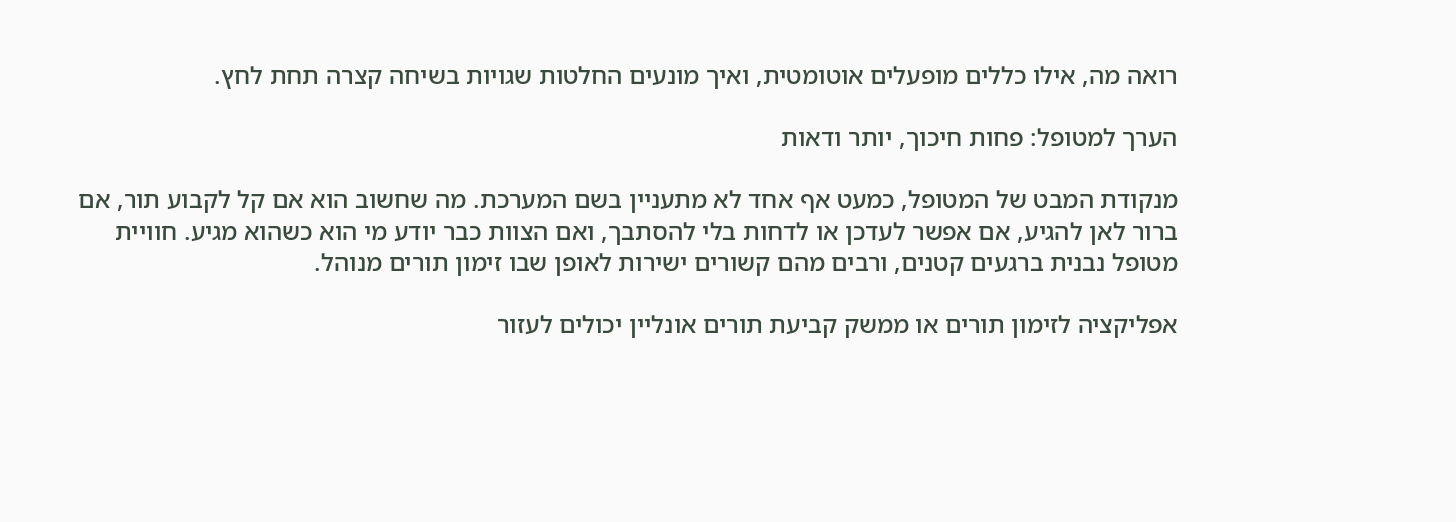רואה מה, אילו כללים מופעלים אוטומטית, ואיך מונעים החלטות שגויות בשיחה קצרה תחת לחץ.

הערך למטופל: פחות חיכוך, יותר ודאות

מנקודת המבט של המטופל, כמעט אף אחד לא מתעניין בשם המערכת. מה שחשוב הוא אם קל לקבוע תור, אם ברור לאן להגיע, אם אפשר לעדכן או לדחות בלי להסתבך, ואם הצוות כבר יודע מי הוא כשהוא מגיע. חוויית מטופל נבנית ברגעים קטנים, ורבים מהם קשורים ישירות לאופן שבו זימון תורים מנוהל.

אפליקציה לזימון תורים או ממשק קביעת תורים אונליין יכולים לעזור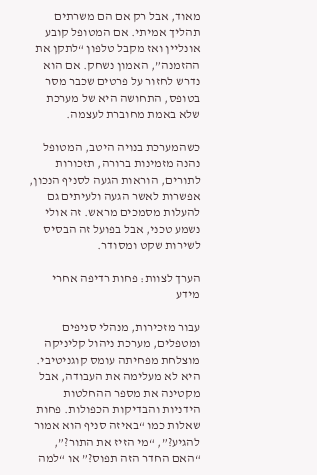מאוד, אבל רק אם הם משרתים תהליך אמיתי. אם המטופל קובע אונליין ואז מקבל טלפון “לתקן את ההזמנה”, האמון נשחק. אם הוא נדרש לחזור על פרטים שכבר מסר בטופס, התחושה היא של מערכת שלא באמת מחוברת לעצמה.

כשהמערכת בנויה היטב, המטופל נהנה מזמינות ברורה, תזכורות לתורים, הוראות הגעה לסניף הנכון, אפשרות לאשר הגעה ולעיתים גם להעלות מסמכים מראש. זה אולי נשמע טכני, אבל בפועל זה הבסיס לשירות שקט ומסודר.

הערך לצוות: פחות רדיפה אחרי מידע

עבור מזכירות, מנהלי סניפים ומטפלים, מערכת ניהול קליניקה מוצלחת מפחיתה עומס קוגניטיבי. היא לא מעלימה את העבודה, אבל מקטינה את מספר ההחלטות הידניות והבדיקות הכפולות. פחות שאלות כמו “באיזה סניף הוא אמור להגיע?”, “מי הזיז את התור?”, “האם החדר הזה תפוס?” או “למה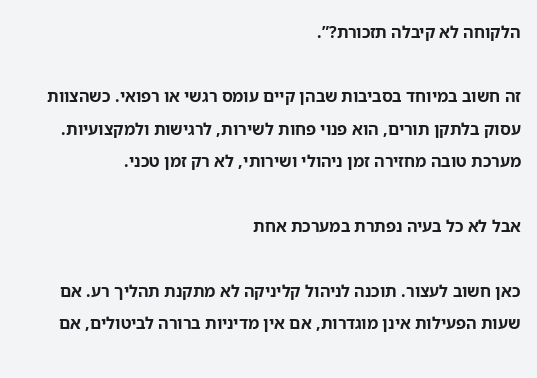הלקוחה לא קיבלה תזכורת?”.

זה חשוב במיוחד בסביבות שבהן קיים עומס רגשי או רפואי. כשהצוות עסוק בלתקן תורים, הוא פנוי פחות לשירות, לרגישות ולמקצועיות. מערכת טובה מחזירה זמן ניהולי ושירותי, לא רק זמן טכני.

אבל לא כל בעיה נפתרת במערכת אחת

כאן חשוב לעצור. תוכנה לניהול קליניקה לא מתקנת תהליך רע. אם שעות הפעילות אינן מוגדרות, אם אין מדיניות ברורה לביטולים, אם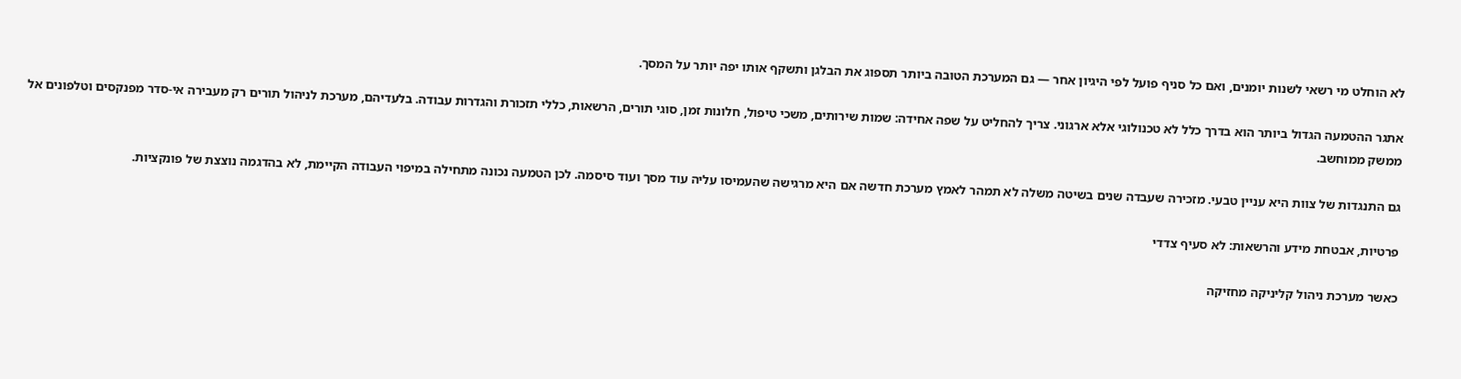לא הוחלט מי רשאי לשנות יומנים, ואם כל סניף פועל לפי היגיון אחר — גם המערכת הטובה ביותר תספוג את הבלגן ותשקף אותו יפה יותר על המסך.

אתגר ההטמעה הגדול ביותר הוא בדרך כלל לא טכנולוגי אלא ארגוני. צריך להחליט על שפה אחידה: שמות שירותים, משכי טיפול, חלונות זמן, סוגי תורים, הרשאות, כללי תזכורת והגדרות עבודה. בלעדיהם, מערכת לניהול תורים רק מעבירה אי-סדר מפנקסים וטלפונים אל ממשק ממוחשב.

גם התנגדות של צוות היא עניין טבעי. מזכירה שעבדה שנים בשיטה משלה לא תמהר לאמץ מערכת חדשה אם היא מרגישה שהעמיסו עליה עוד מסך ועוד סיסמה. לכן הטמעה נכונה מתחילה במיפוי העבודה הקיימת, לא בהדגמה נוצצת של פונקציות.

פרטיות, אבטחת מידע והרשאות: לא סעיף צדדי

כאשר מערכת ניהול קליניקה מחזיקה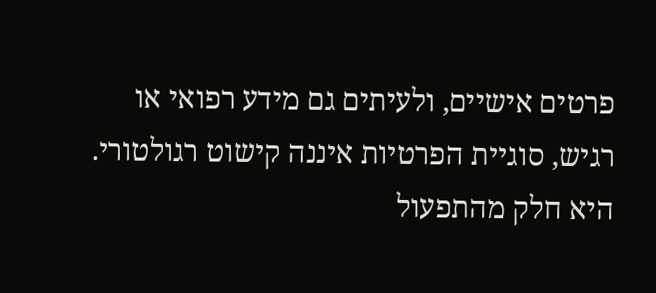פרטים אישיים, ולעיתים גם מידע רפואי או רגיש, סוגיית הפרטיות איננה קישוט רגולטורי. היא חלק מהתפעול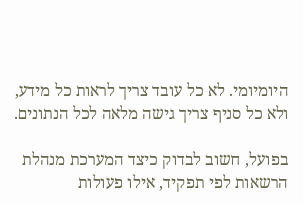היומיומי. לא כל עובד צריך לראות כל מידע, ולא כל סניף צריך גישה מלאה לכל הנתונים.

בפועל, חשוב לבדוק כיצד המערכת מנהלת הרשאות לפי תפקיד, אילו פעולות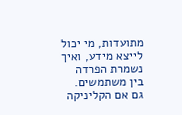מתועדות, מי יכול לייצא מידע, ואיך נשמרת הפרדה בין משתמשים. גם אם הקליניקה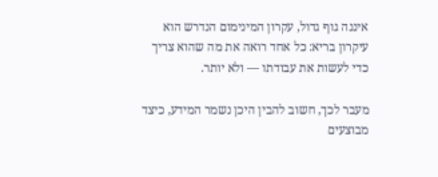איננה גוף גדול, עקרון המינימום הנדרש הוא עיקרון בריא: כל אחד רואה את מה שהוא צריך כדי לעשות את עבודתו — ולא יותר.

מעבר לכך, חשוב להבין היכן נשמר המידע, כיצד מבוצעים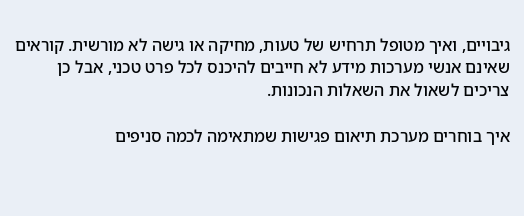גיבויים, ואיך מטופל תרחיש של טעות, מחיקה או גישה לא מורשית. קוראים שאינם אנשי מערכות מידע לא חייבים להיכנס לכל פרט טכני, אבל כן צריכים לשאול את השאלות הנכונות.

איך בוחרים מערכת תיאום פגישות שמתאימה לכמה סניפים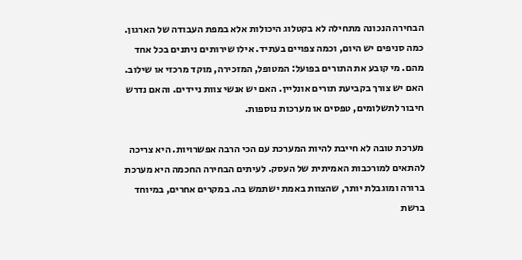הבחירה הנכונה מתחילה לא בקטלוג היכולות אלא במפת העבודה של הארגון. כמה סניפים יש היום, וכמה צפויים בעתיד. אילו שירותים ניתנים בכל אחד מהם. מי קובע את התורים בפועל: המטופל, המזכירה, מוקד מרכזי או שילוב. האם יש צורך בקביעת תורים אונליין. האם יש אנשי צוות ניידים. והאם נדרש חיבור לתשלומים, טפסים או מערכות נוספות.

מערכת טובה לא חייבת להיות המערכת עם הכי הרבה אפשרויות. היא צריכה להתאים למורכבות האמיתית של העסק. לעיתים הבחירה החכמה היא מערכת ברורה ומוגבלת יותר, שהצוות באמת ישתמש בה. במקרים אחרים, במיוחד ברשת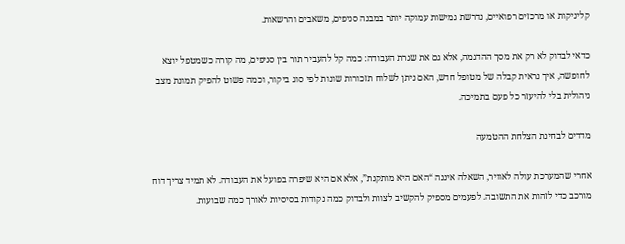קליניקות או מרכזים רפואיים, נדרשת גמישות עמוקה יותר במבנה סניפים, משאבים והרשאות.

כדאי לבדוק לא רק את מסך ההדגמה, אלא גם את שגרת העבודה: כמה קל להעביר תור בין סניפים, מה קורה כשמטפל יוצא לחופשה, איך נראית קבלה של מטופל חדש, האם ניתן לשלוח תזכורות שונות לפי סוג ביקור, וכמה פשוט להפיק תמונת מצב ניהולית בלי להיעזר כל פעם בתמיכה.

מדדים לבחינת הצלחת ההטמעה

אחרי שהמערכת עולה לאוויר, השאלה איננה “האם היא מותקנת”, אלא אם היא שיפרה בפועל את העבודה. לא תמיד צריך דוח מורכב כדי לזהות את התשובה. לפעמים מספיק להקשיב לצוות ולבדוק כמה נקודות בסיסיות לאורך כמה שבועות.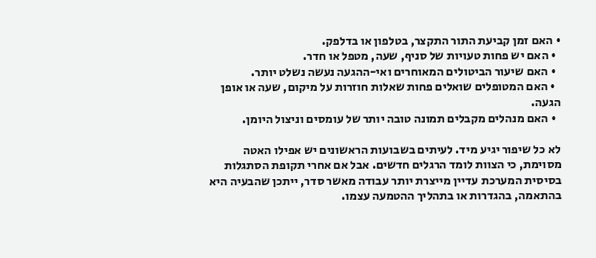• האם זמן קביעת התור התקצר, בטלפון או בדלפק.
  • האם יש פחות טעויות של סניף, שעה, מטפל או חדר.
  • האם שיעור הביטולים המאוחרים ואי-ההגעה נעשה נשלט יותר.
  • האם המטופלים שואלים פחות שאלות חוזרות על מיקום, שעה או אופן הגעה.
  • האם מנהלים מקבלים תמונה טובה יותר של עומסים וניצול היומן.

לא כל שיפור יגיע מיד. לעיתים בשבועות הראשונים יש אפילו האטה מסוימת, כי הצוות לומד הרגלים חדשים. אבל אם אחרי תקופת הסתגלות בסיסית המערכת עדיין מייצרת יותר עבודה מאשר סדר, ייתכן שהבעיה היא בהתאמה, בהגדרות או בתהליך ההטמעה עצמו.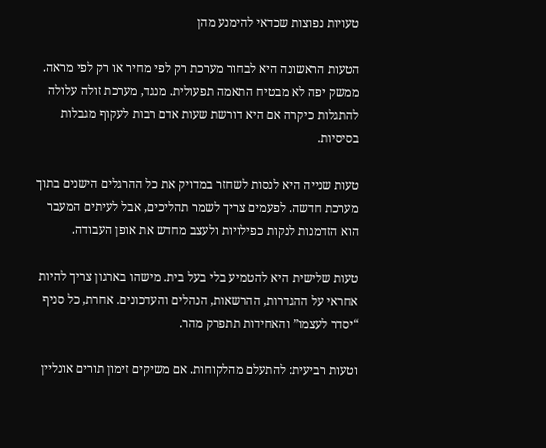טעויות נפוצות שכדאי להימנע מהן

הטעות הראשונה היא לבחור מערכת רק לפי מחיר או רק לפי מראה. ממשק יפה לא מבטיח התאמה תפעולית. מנגד, מערכת זולה עלולה להתגלות כיקרה אם היא דורשת שעות אדם רבות לעקוף מגבלות בסיסיות.

טעות שנייה היא לנסות לשחזר במדויק את כל ההרגלים הישנים בתוך מערכת חדשה. לפעמים צריך לשמר תהליכים, אבל לעיתים המעבר הוא הזדמנות לנקות כפילויות ולעצב מחדש את אופן העבודה.

טעות שלישית היא להטמיע בלי בעל בית. מישהו בארגון צריך להיות אחראי על ההגדרות, ההרשאות, הנהלים והעדכונים. אחרת, כל סניף “יסדר לעצמו” והאחידות תתפרק מהר.

וטעות רביעית: להתעלם מהלקוחות. אם משיקים זימון תורים אונליין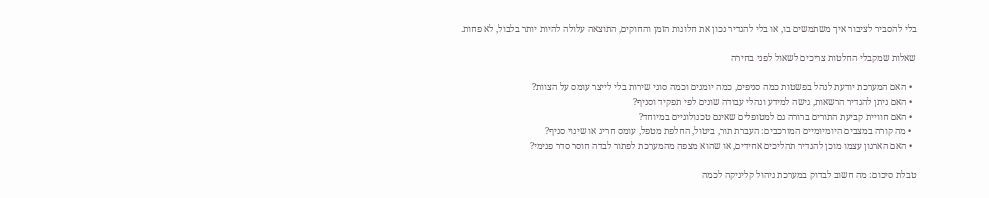בלי להסביר לציבור איך משתמשים בו, או בלי להגדיר נכון את חלונות הזמן והחוקים, התוצאה עלולה להיות יותר בלבול, לא פחות.

שאלות שמקבלי החלטות צריכים לשאול לפני בחירה

  • האם המערכת יודעת לנהל בפשטות כמה סניפים, כמה יומנים וכמה סוגי שירות בלי לייצר עומס על הצוות?
  • האם ניתן להגדיר הרשאות, גישה למידע ונהלי עבודה שונים לפי תפקיד וסניף?
  • האם חוויית קביעת התורים ברורה גם למטופלים שאינם טכנולוגיים במיוחד?
  • מה קורה במצבים היומיומיים המורכבים: העברת תור, ביטול, החלפת מטפל, עומס חריג או שינוי סניף?
  • האם הארגון עצמו מוכן להגדיר תהליכים אחידים, או שהוא מצפה מהמערכת לפתור לבדה חוסר סדר פנימי?

טבלת סיכום: מה חשוב לבדוק במערכת ניהול קליניקה לכמה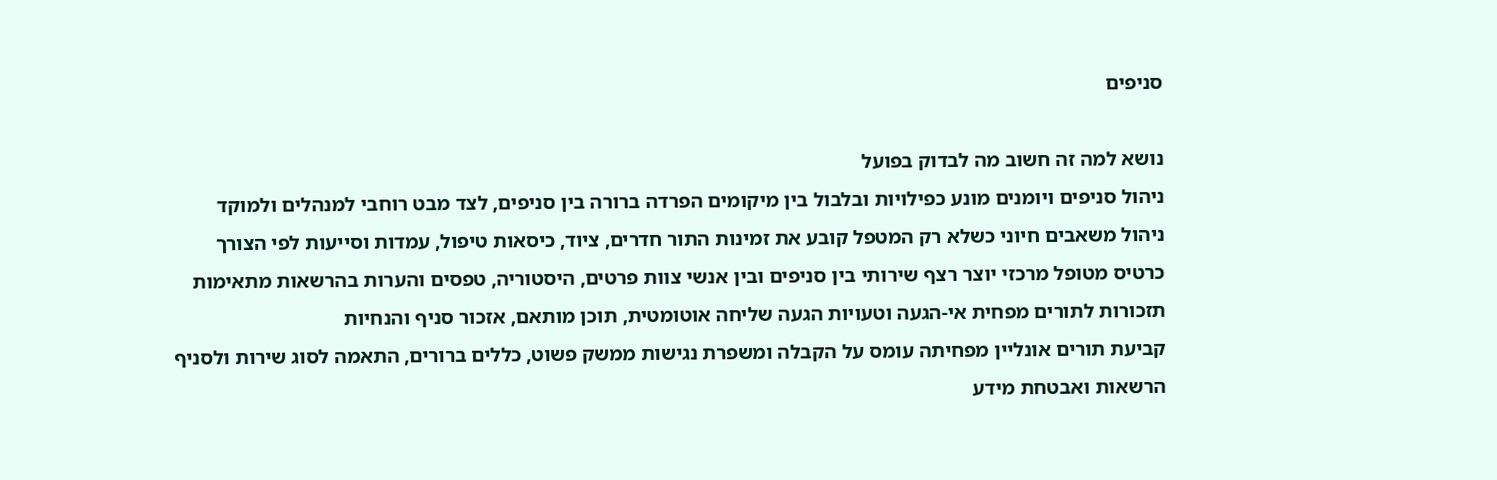סניפים

נושא למה זה חשוב מה לבדוק בפועל
ניהול סניפים ויומנים מונע כפילויות ובלבול בין מיקומים הפרדה ברורה בין סניפים, לצד מבט רוחבי למנהלים ולמוקד
ניהול משאבים חיוני כשלא רק המטפל קובע את זמינות התור חדרים, ציוד, כיסאות טיפול, עמדות וסייעות לפי הצורך
כרטיס מטופל מרכזי יוצר רצף שירותי בין סניפים ובין אנשי צוות פרטים, היסטוריה, טפסים והערות בהרשאות מתאימות
תזכורות לתורים מפחית אי-הגעה וטעויות הגעה שליחה אוטומטית, תוכן מותאם, אזכור סניף והנחיות
קביעת תורים אונליין מפחיתה עומס על הקבלה ומשפרת נגישות ממשק פשוט, כללים ברורים, התאמה לסוג שירות ולסניף
הרשאות ואבטחת מידע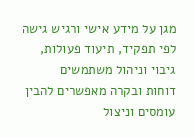מגן על מידע אישי ורגיש גישה לפי תפקיד, תיעוד פעולות, גיבוי וניהול משתמשים
דוחות ובקרה מאפשרים להבין עומסים וניצול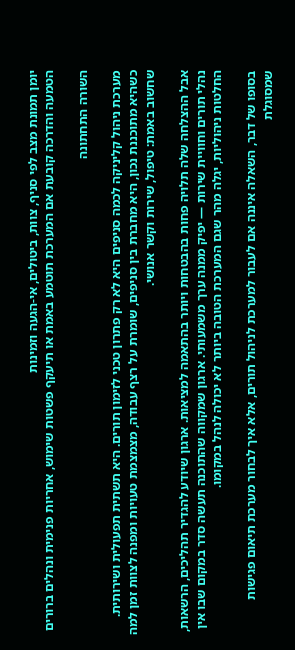יומן תמונת מצב לפי סניף, צוות, ביטולים, אי-הגעה וזמינות
הטמעה והדרכה קובעת אם המערכת תוטמע באמת או תיעקף פשטות שימוש, אחריות פנימית ונהלים ברורים

השורה התחתונה

מערכת ניהול קליניקה לכמה סניפים היא לא רק פתרון טכני לזימון תורים. היא תשתית תפעולית ושירותית. כשהיא מתוכננת נכון, היא מחברת בין סניפים, שומרת על רצף עבודה, מצמצמת טעויות ומפנה לצוות זמן למה שחשוב באמת: טיפול, שירות וקשר אנושי.

אבל ההצלחה שלה תלויה פחות בהבטחות ויותר בהתאמה למציאות. ארגון שיודע להגדיר תהליכים, הרשאות, נהלי תורים וחוויית שירות — יפיק ממנה ערך משמעותי. ארגון שמקווה שהתוכנה תעשה סדר במקום שבו אין החלטות ניהוליות, יגלה מהר שגם המערכת הטובה ביותר לא יכולה לנהל במקומו.

בסופו של דבר, השאלה איננה אם לעבור למערכת לניהול תורים, אלא איך לבחור מערכת תיאום פגישות שמסוגלת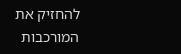להחזיק את המורכבות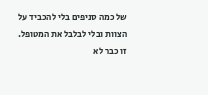של כמה סניפים בלי להכביד על הצוות ובלי לבלבל את המטופל. זו כבר לא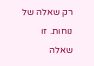רק שאלה של נוחות. זו שאלה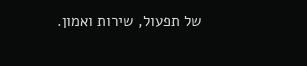של תפעול, שירות ואמון.